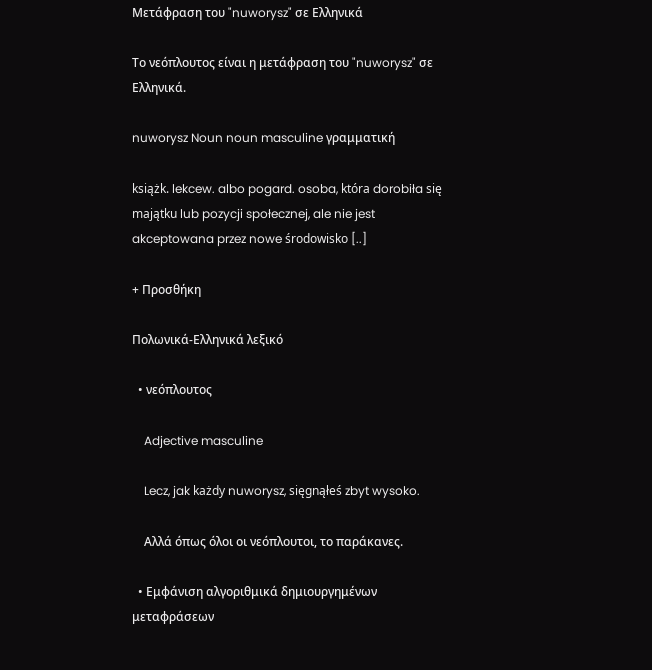Μετάφραση του "nuworysz" σε Ελληνικά

Το νεόπλουτος είναι η μετάφραση του "nuworysz" σε Ελληνικά.

nuworysz Noun noun masculine γραμματική

książk. lekcew. albo pogard. osoba, która dorobiła się majątku lub pozycji społecznej, ale nie jest akceptowana przez nowe środowisko [..]

+ Προσθήκη

Πολωνικά-Ελληνικά λεξικό

  • νεόπλουτος

    Adjective masculine

    Lecz, jak każdy nuworysz, sięgnąłeś zbyt wysoko.

    Αλλά όπως όλοι οι νεόπλουτοι, το παράκανες.

  • Εμφάνιση αλγοριθμικά δημιουργημένων μεταφράσεων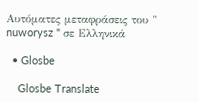Αυτόματες μεταφράσεις του " nuworysz " σε Ελληνικά

  • Glosbe

    Glosbe Translate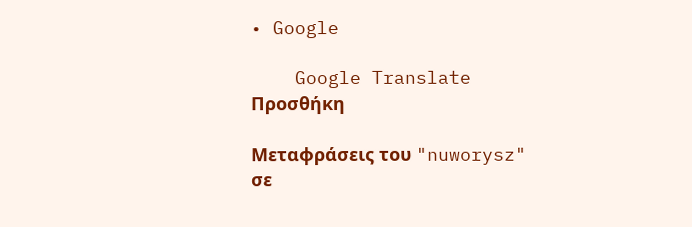• Google

    Google Translate
Προσθήκη

Μεταφράσεις του "nuworysz" σε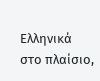Ελληνικά στο πλαίσιο,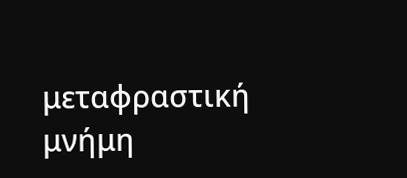μεταφραστική μνήμη